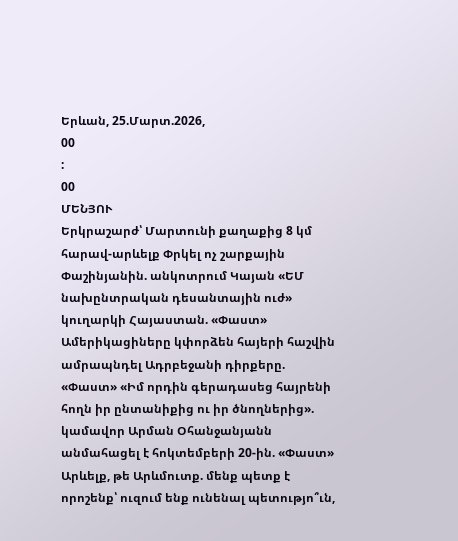Երևան, 25.Մարտ.2026,
00
:
00
ՄԵՆՅՈՒ
Երկրաշարժ՝ Մարտունի քաղաքից 8 կմ հարավ-արևելք Փրկել ոչ շարքային Փաշինյանին. անկոտրում Կայան «ԵՄ նախընտրական դեսանտային ուժ» կուղարկի Հայաստան. «Փաստ» Ամերիկացիները կփորձեն հայերի հաշվին ամրապնդել Ադրբեջանի դիրքերը. «Փաստ» «Իմ որդին գերադասեց հայրենի հողն իր ընտանիքից ու իր ծնողներից». կամավոր Արման Օհանջանյանն անմահացել է հոկտեմբերի 20-ին. «Փաստ» Արևելք, թե Արևմուտք. մենք պետք է որոշենք՝ ուզում ենք ունենալ պետությո՞ւն,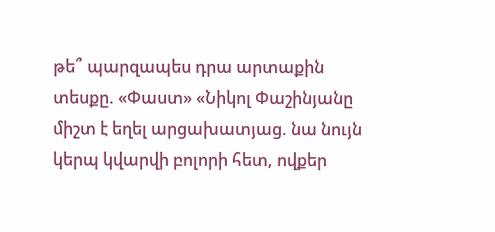թե՞ պարզապես դրա արտաքին տեսքը. «Փաստ» «Նիկոլ Փաշինյանը միշտ է եղել արցախատյաց. նա նույն կերպ կվարվի բոլորի հետ, ովքեր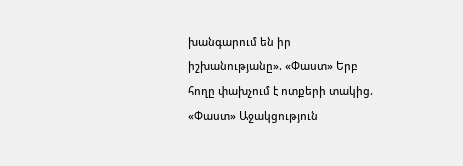խանգարում են իր իշխանությանը». «Փաստ» Երբ հողը փախչում է ոտքերի տակից. «Փաստ» Աջակցություն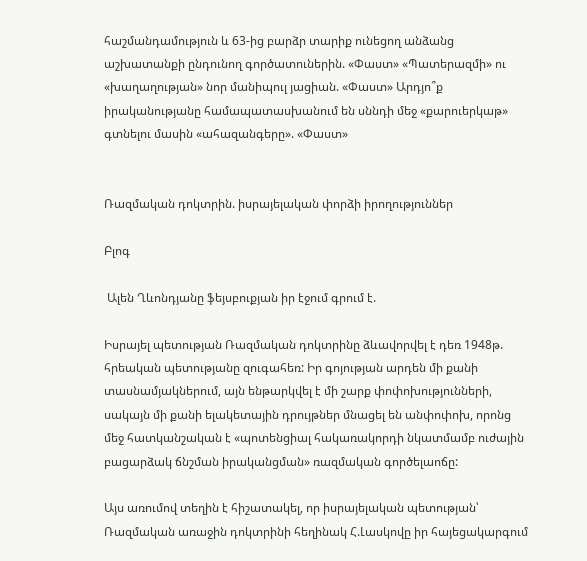հաշմանդամություն և 63-ից բարձր տարիք ունեցող անձանց աշխատանքի ընդունող գործատուներին. «Փաստ» «Պատերազմի» ու «խաղաղության» նոր մանիպուլ յացիան. «Փաստ» Արդյո՞ք իրականությանը համապատասխանում են սննդի մեջ «քարուերկաթ» գտնելու մասին «ահազանգերը». «Փաստ»


Ռազմական դոկտրին. իսրայելական փորձի իրողություններ

Բլոգ

 Ալեն Ղևոնդյանը ֆեյսբուքյան իր էջում գրում է.

Իսրայել պետության Ռազմական դոկտրինը ձևավորվել է դեռ 1948թ. հրեական պետությանը զուգահեռ: Իր գոյության արդեն մի քանի տասնամյակներում, այն ենթարկվել է մի շարք փոփոխությունների, սակայն մի քանի ելակետային դրույթներ մնացել են անփոփոխ, որոնց մեջ հատկանշական է «պոտենցիալ հակառակորդի նկատմամբ ուժային բացարձակ ճնշման իրականցման» ռազմական գործելաոճը:

Այս առումով տեղին է հիշատակել, որ իսրայելական պետության՝ Ռազմական առաջին դոկտրինի հեղինակ Հ.Լասկովը իր հայեցակարգում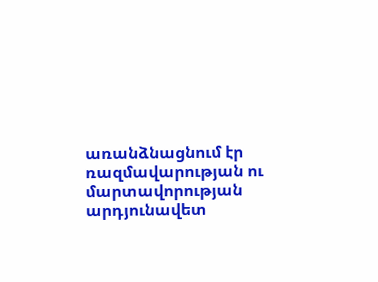առանձնացնում էր ռազմավարության ու մարտավորության արդյունավետ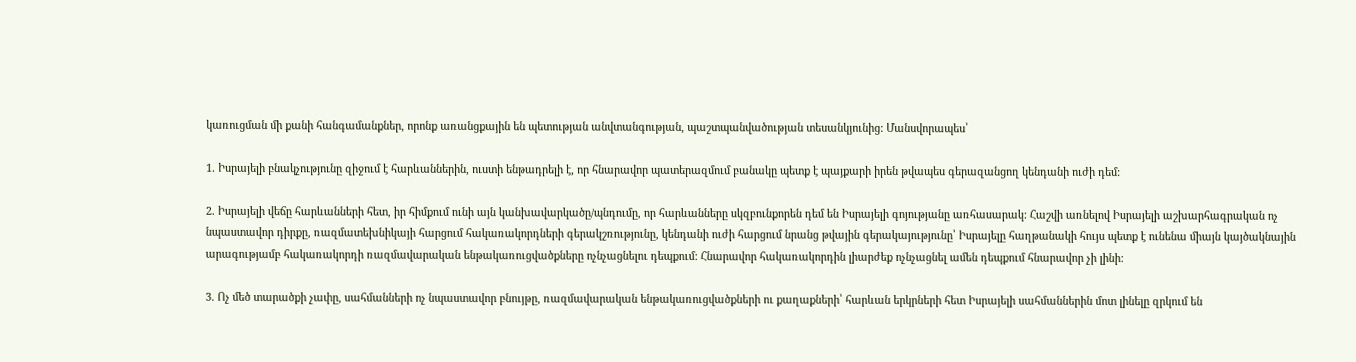կառուցման մի քանի հանգամանքներ, որոնք առանցքային են պետության անվտանգության, պաշտպանվածության տեսանկյունից: Մանսվորապես՝

1. Իսրայելի բնակչությունը զիջում է հարևաններին, ուստի ենթադրելի է, որ հնարավոր պատերազմում բանակը պետք է պայքարի իրեն թվապես գերազանցող կենդանի ուժի դեմ:

2. Իսրայելի վեճը հարևանների հետ, իր հիմքում ունի այն կանխավարկածը/պնդումը, որ հարևանները սկզբունքորեն դեմ են Իսրայելի գոյությանը առհասարակ: Հաշվի առնելով Իսրայելի աշխարհագրական ոչ նպաստավոր դիրքը, ռազմատեխնիկայի հարցում հակառակորդների գերակշռությունը, կենդանի ուժի հարցում նրանց թվային գերակայությունը՝ Իսրայելը հաղթանակի հույս պետք է ունենա միայն կայծակնային արագությամբ հակառակորդի ռազմավարական ենթակառուցվածքները ոչնչացնելու դեպքում: Հնարավոր հակառակորդին լիարժեք ոչնչացնել ամեն դեպքում հնարավոր չի լինի:

3. Ոչ մեծ տարածքի չափը, սահմանների ոչ նպաստավոր բնույթը, ռազմավարական ենթակառուցվածքների ու քաղաքների՝ հարևան երկրների հետ Իսրայելի սահմաններին մոտ լինելը զրկում են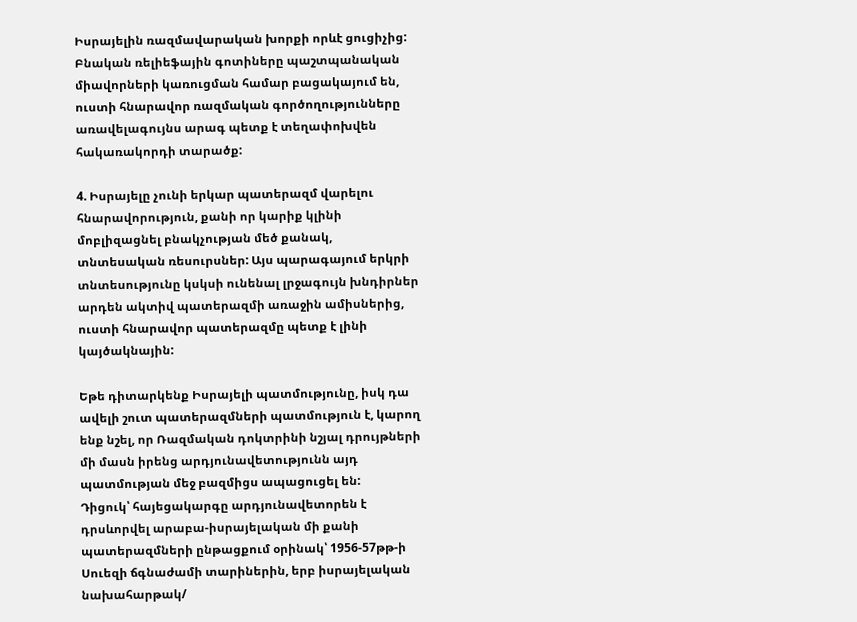Իսրայելին ռազմավարական խորքի որևէ ցուցիչից: Բնական ռելիեֆային գոտիները պաշտպանական միավորների կառուցման համար բացակայում են, ուստի հնարավոր ռազմական գործողությունները առավելագույնս արագ պետք է տեղափոխվեն հակառակորդի տարածք:

4. Իսրայելը չունի երկար պատերազմ վարելու հնարավորություն, քանի որ կարիք կլինի մոբլիզացնել բնակչության մեծ քանակ, տնտեսական ռեսուրսներ: Այս պարագայում երկրի տնտեսությունը կսկսի ունենալ լրջագույն խնդիրներ արդեն ակտիվ պատերազմի առաջին ամիսներից, ուստի հնարավոր պատերազմը պետք է լինի կայծակնային:

Եթե դիտարկենք Իսրայելի պատմությունը, իսկ դա ավելի շուտ պատերազմների պատմություն է, կարող ենք նշել, որ Ռազմական դոկտրինի նշյալ դրույթների մի մասն իրենց արդյունավետությունն այդ պատմության մեջ բազմիցս ապացուցել են:
Դիցուկ՝ հայեցակարգը արդյունավետորեն է դրսևորվել արաբա-իսրայելական մի քանի պատերազմների ընթացքում օրինակ՝ 1956-57թթ-ի Սուեզի ճգնաժամի տարիներին, երբ իսրայելական նախահարթակ/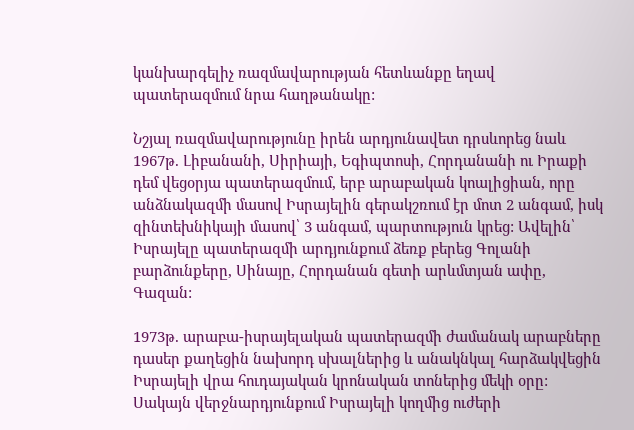կանխարգելիչ ռազմավարության հետևանքը եղավ պատերազմում նրա հաղթանակը:

Նշյալ ռազմավարությունը իրեն արդյունավետ դրսևորեց նաև 1967թ. Լիբանանի, Սիրիայի, Եգիպտոսի, Հորդանանի ու Իրաքի դեմ վեցօրյա պատերազմում, երբ արաբական կոալիցիան, որը անձնակազմի մասով Իսրայելին գերակշռում էր մոտ 2 անգամ, իսկ զինտեխնիկայի մասով՝ 3 անգամ, պարտություն կրեց: Ավելին՝ Իսրայելը պատերազմի արդյունքում ձեռք բերեց Գոլանի բարձունքերը, Սինայը, Հորդանան գետի արևմտյան ափը, Գազան:

1973թ. արաբա-իսրայելական պատերազմի ժամանակ արաբները դասեր քաղեցին նախորդ սխալներից և անակնկալ հարձակվեցին Իսրայելի վրա հուդայական կրոնական տոներից մեկի օրը: Սակայն վերջնարդյունքում Իսրայելի կողմից ուժերի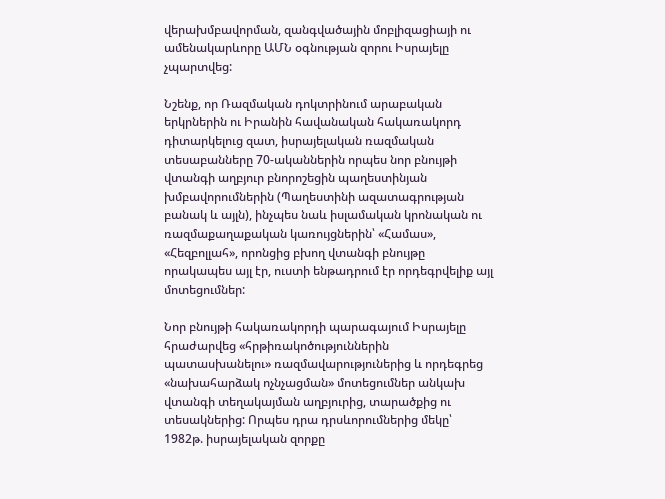վերախմբավորման, զանգվածային մոբլիզացիայի ու ամենակարևորը ԱՄՆ օգնության զորու Իսրայելը չպարտվեց:

Նշենք, որ Ռազմական դոկտրինում արաբական երկրներին ու Իրանին հավանական հակառակորդ դիտարկելուց զատ, իսրայելական ռազմական տեսաբանները 70-ականներին որպես նոր բնույթի վտանգի աղբյուր բնորոշեցին պաղեստինյան խմբավորումներին (Պաղեստինի ազատագրության բանակ և այլն), ինչպես նաև իսլամական կրոնական ու ռազմաքաղաքական կառույցներին՝ «Համաս», «Հեզբոլլահ», որոնցից բխող վտանգի բնույթը որակապես այլ էր, ուստի ենթադրում էր որդեգրվելիք այլ մոտեցումներ:

Նոր բնույթի հակառակորդի պարագայում Իսրայելը հրաժարվեց «հրթիռակոծություններին պատասխանելու» ռազմավարություներից և որդեգրեց «նախահարձակ ոչնչացման» մոտեցումներ անկախ վտանգի տեղակայման աղբյուրից, տարածքից ու տեսակներից: Որպես դրա դրսևորումներից մեկը՝ 1982թ. իսրայելական զորքը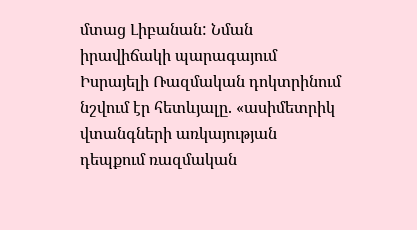մտաց Լիբանան: Նման իրավիճակի պարագայում Իսրայելի Ռազմական դոկտրինում նշվում էր հետևյալը. «ասիմետրիկ վտանգների առկայության դեպքում ռազմական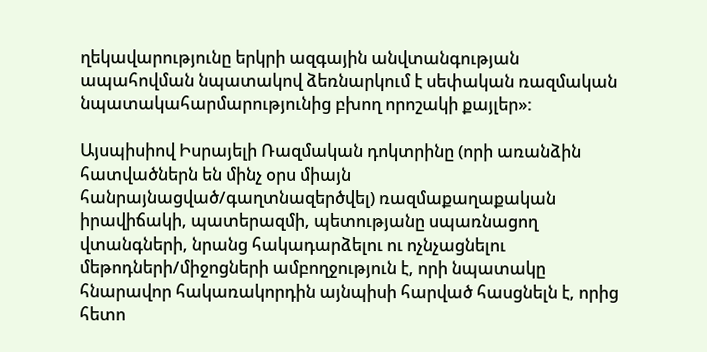ղեկավարությունը երկրի ազգային անվտանգության ապահովման նպատակով ձեռնարկում է սեփական ռազմական նպատակահարմարությունից բխող որոշակի քայլեր»:

Այսպիսիով Իսրայելի Ռազմական դոկտրինը (որի առանձին հատվածներն են մինչ օրս միայն հանրայնացված/գաղտնազերծվել) ռազմաքաղաքական իրավիճակի, պատերազմի, պետությանը սպառնացող վտանգների, նրանց հակադարձելու ու ոչնչացնելու մեթոդների/միջոցների ամբողջություն է, որի նպատակը հնարավոր հակառակորդին այնպիսի հարված հասցնելն է, որից հետո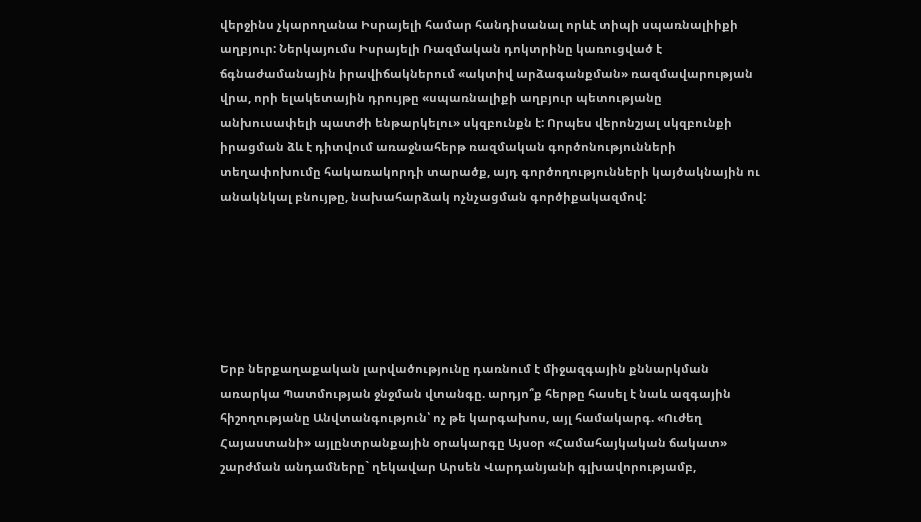վերջինս չկարողանա Իսրայելի համար հանդիսանալ որևէ տիպի սպառնալիիքի աղբյուր: Ներկայումս Իսրայելի Ռազմական դոկտրինը կառուցված է ճգնաժամանային իրավիճակներում «ակտիվ արձագանքման» ռազմավարության վրա, որի ելակետային դրույթը «սպառնալիքի աղբյուր պետությանը անխուսափելի պատժի ենթարկելու» սկզբունքն է: Որպես վերոնշյալ սկզբունքի իրացման ձև է դիտվում առաջնահերթ ռազմական գործոնությունների տեղափոխումը հակառակորդի տարածք, այդ գործողությունների կայծակնային ու անակնկալ բնույթը, նախահարձակ ոչնչացման գործիքակազմով:






Երբ ներքաղաքական լարվածությունը դառնում է միջազգային քննարկման առարկա Պատմության ջնջման վտանգը. արդյո՞ք հերթը հասել է նաև ազգային հիշողությանը Անվտանգություն՝ ոչ թե կարգախոս, այլ համակարգ. «Ուժեղ Հայաստանի» այլընտրանքային օրակարգը Այսօր «Համահայկական ճակատ» շարժման անդամները` ղեկավար Արսեն Վարդանյանի գլխավորությամբ,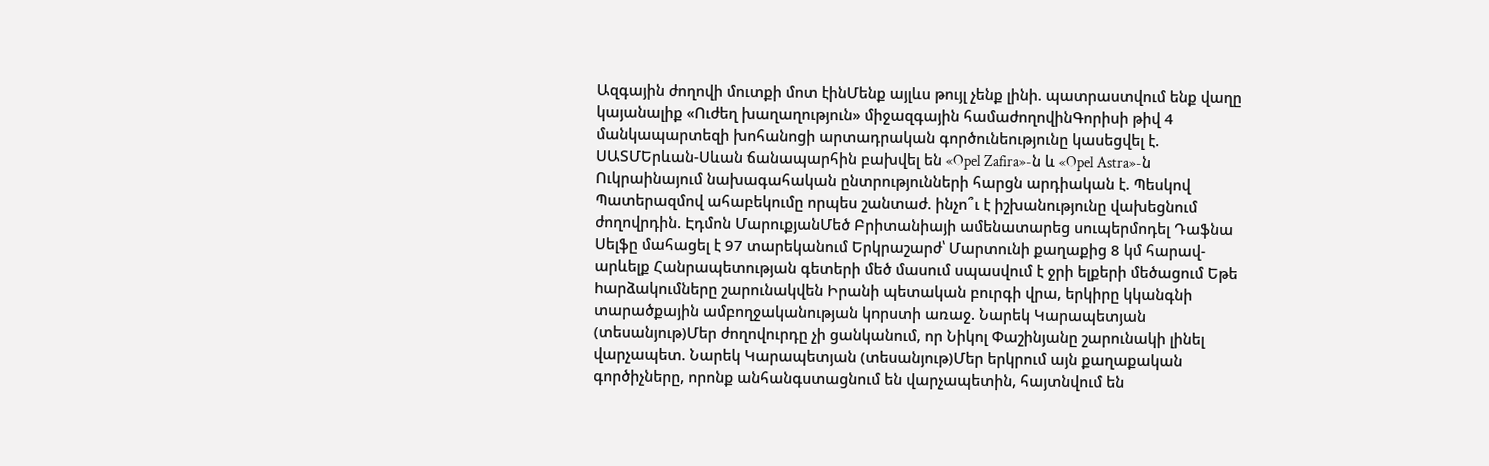Ազգային ժողովի մուտքի մոտ էինՄենք այլևս թույլ չենք լինի. պատրաստվում ենք վաղը կայանալիք «Ուժեղ խաղաղություն» միջազգային համաժողովինԳորիսի թիվ 4 մանկապարտեզի խոհանոցի արտադրական գործունեությունը կասեցվել է. ՍԱՏՄԵրևան-Սևան ճանապարհին բախվել են «Opel Zafira»-ն և «Opel Astra»-ն Ուկրաինայում նախագահական ընտրությունների հարցն արդիական է. Պեսկով Պատերազմով ահաբեկումը որպես շանտաժ. ինչո՞ւ է իշխանությունը վախեցնում ժողովրդին. Էդմոն ՄարուքյանՄեծ Բրիտանիայի ամենատարեց սուպերմոդել Դաֆնա Սելֆը մահացել է 97 տարեկանում Երկրաշարժ՝ Մարտունի քաղաքից 8 կմ հարավ-արևելք Հանրապետության գետերի մեծ մասում սպասվում է ջրի ելքերի մեծացում Եթե hարձակումները շարունակվեն Իրանի պետական բուրգի վրա, երկիրը կկանգնի տարածքային ամբողջականության կnրստի առաջ. Նարեկ Կարապետյան (տեսանյութ)Մեր ժողովուրդը չի ցանկանում, որ Նիկոլ Փաշինյանը շարունակի լինել վարչապետ. Նարեկ Կարապետյան (տեսանյութ)Մեր երկրում այն քաղաքական գործիչները, որոնք անհանգստացնում են վարչապետին, հայտնվում են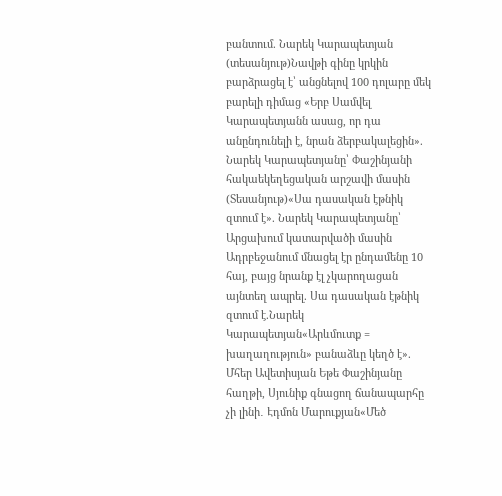բանտում. Նարեկ Կարապետյան (տեսանյութ)Նավթի գինը կրկին բարձրացել է՝ անցնելով 100 դոլարը մեկ բարելի դիմաց «Երբ Սամվել Կարապետյանն ասաց, որ դա անընդունելի է, նրան ձերբակալեցին». Նարեկ Կարապետյանը՝ Փաշինյանի հակաեկեղեցական արշավի մասին (Տեսանյութ)«Սա դասական էթնիկ զտում է». Նարեկ Կարապետյանը՝ Արցախում կատարվածի մասին Ադրբեջանում մնացել էր ընդամենը 10 հայ, բայց նրանք էլ չկարողացան այնտեղ ապրել. Սա դասական էթնիկ զտում է.Նարեկ Կարապետյան«Արևմուտք = խաղաղություն» բանաձևը կեղծ է». Մհեր Ավետիսյան Եթե Փաշինյանը հաղթի, Սյունիք գնացող ճանապարհը չի լինի․ Էդմոն Մարուքյան«Մեծ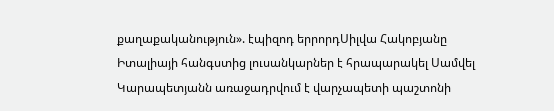քաղաքականություն». էպիզոդ երրորդՍիլվա Հակոբյանը Իտալիայի հանգստից լուսանկարներ է հրապարակել Սամվել Կարապետյանն առաջադրվում է վարչապետի պաշտոնի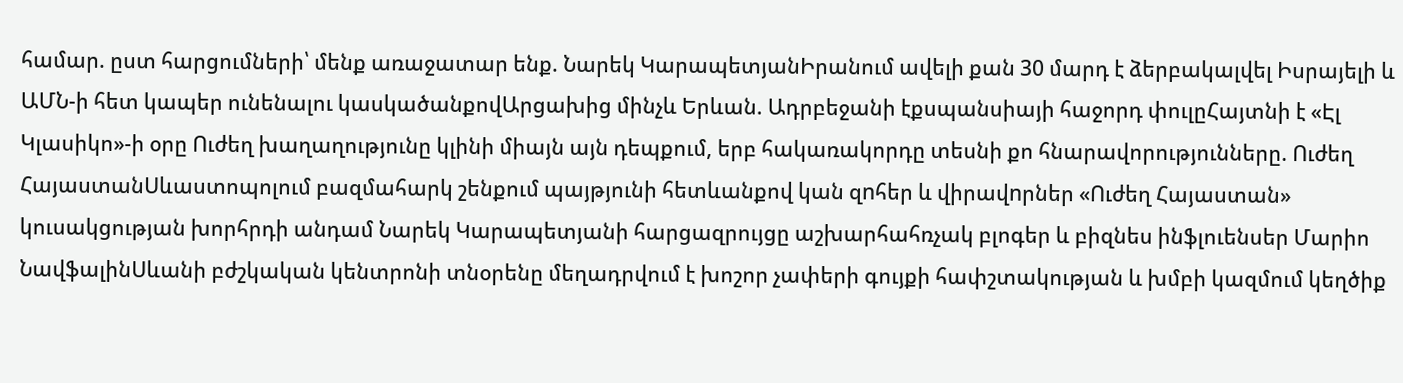համար. ըստ հարցումների՝ մենք առաջատար ենք. Նարեկ ԿարապետյանԻրանում ավելի քան 30 մարդ է ձերբակալվել Իսրայելի և ԱՄՆ-ի հետ կապեր ունենալու կասկածանքովԱրցախից մինչև Երևան. Ադրբեջանի էքսպանսիայի հաջորդ փուլըՀայտնի է «Էլ Կլասիկո»-ի օրը Ուժեղ խաղաղությունը կլինի միայն այն դեպքում, երբ հակառակորդը տեսնի քո հնարավորությունները. Ուժեղ ՀայաստանՍևաստոպոլում բազմահարկ շենքում պայթյունի հետևանքով կան զnհեր և վիրավnրներ «Ուժեղ Հայաստան» կուսակցության խորհրդի անդամ Նարեկ Կարապետյանի հարցազրույցը աշխարհահռչակ բլոգեր և բիզնես ինֆլուենսեր Մարիո ՆավֆալինՍևանի բժշկական կենտրոնի տնօրենը մեղադրվում է խոշոր չափերի գույքի հափշտակության և խմբի կազմում կեղծիք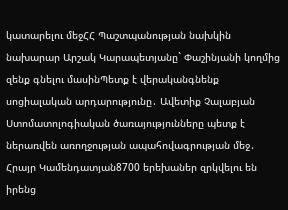կատարելու մեջՀՀ Պաշտպանության նախկին նախարար Արշակ Կարապետյանը` Փաշինյանի կողմից զենք գնելու մասինՊետք է վերականգնենք սոցիալական արդարությունը․ Ավետիք Չալաբյան Ստոմատոլոգիական ծառայությունները պետք է ներառվեն առողջության ապահովագրության մեջ․ Հրայր Կամենդատյան8700 երեխաներ զրկվելու են իրենց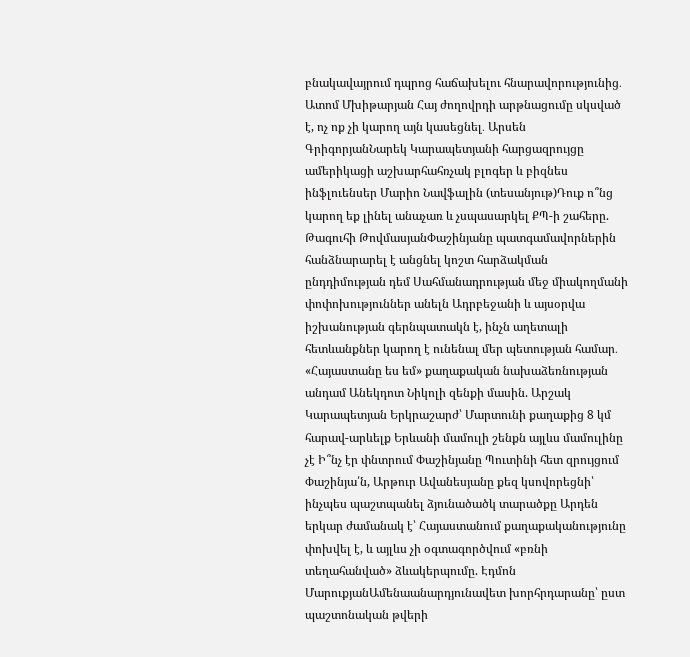բնակավայրում դպրոց հաճախելու հնարավորությունից․ Ատոմ Մխիթարյան Հայ ժողովրդի արթնացումը սկսված է, ոչ ոք չի կարող այն կասեցնել․ Արսեն ԳրիգորյանՆարեկ Կարապետյանի հարցազրույցը ամերիկացի աշխարհահռչակ բլոգեր և բիզնես ինֆլուենսեր Մարիո Նավֆալին (տեսանյութ)Դուք ո՞նց կարող եք լինել անաչառ և չսպասարկել ՔՊ-ի շահերը. Թագուհի ԹովմասյանՓաշինյանը պատգամավորներին հանձնարարել է անցնել կոշտ հարձակման ընդդիմության դեմ Սահմանադրության մեջ միակողմանի փոփոխություններ անելն Ադրբեջանի և այսօրվա իշխանության գերնպատակն է, ինչն աղետալի հետևանքներ կարող է ունենալ մեր պետության համար․ «Հայաստանը ես եմ» քաղաքական նախաձեռնության անդամ Անեկդոտ Նիկոլի զենքի մասին. Արշակ Կարապետյան Երկրաշարժ՝ Մարտունի քաղաքից 8 կմ հարավ-արևելք Երևանի մամուլի շենքն այլևս մամուլինը չէ Ի՞նչ էր փնտրում Փաշինյանը Պուտինի հետ զրույցում Փաշինյա՛ն, Արթուր Ավանեսյանը քեզ կսովորեցնի՝ ինչպես պաշտպանել ձյունածածկ տարածքը Արդեն երկար ժամանակ է՝ Հայաստանում քաղաքականությունը փոխվել է, և այլևս չի օգտագործվում «բռնի տեղահանված» ձևակերպումը. Էդմոն ՄարուքյանԱմենաանարդյունավետ խորհրդարանը՝ ըստ պաշտոնական թվերի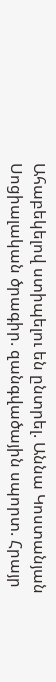Ահաբեկելով ստիպելու են ընտրել. Աննա Կոստանյան Սոցիալական ծրագիր. զանգվածային սպորտ. Հրայր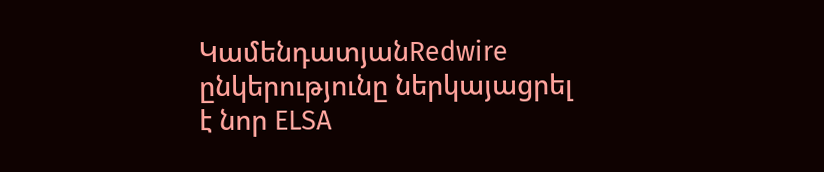ԿամենդատյանRedwire ընկերությունը ներկայացրել է նոր ELSA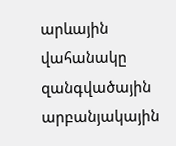արևային վահանակը զանգվածային արբանյակային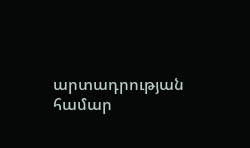արտադրության համար